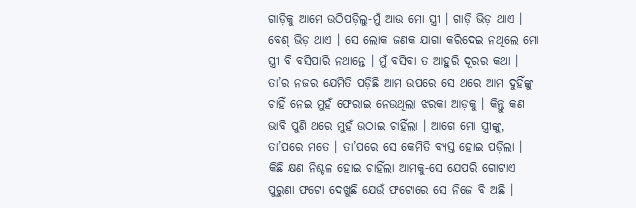ଗାଡ଼ିକୁ ଆମେ ଉଠିପଡ଼ିଲୁ-ମୁଁ ଆଉ ମୋ ସ୍ତ୍ରୀ । ଗାଡ଼ି ଭିଡ଼ ଥାଏ । ବେଶ୍ ଭିଡ଼ ଥାଏ । ସେ ଲୋକ ଜଣକ ଯାଗା କରିଦେଇ ନଥିଲେ ମୋ ସ୍ତ୍ରୀ ବି ବସିପାରି ନଥାନ୍ତେ । ମୁଁ ବସିବା ତ ଆହୁରି ଦୂରର କଥା । ତା’ର ନଜର ଯେମିତି ପଡ଼ିଛି ଆମ ଉପରେ ସେ ଥରେ ଆମ ଦୁହିଁଙ୍କୁ ଚାହିଁ ନେଇ ମୁହଁ ଫେରାଇ ନେଉଥିଲା ଝରକା ଆଡ଼କୁ । କିନ୍ତୁ କଣ ଭାବି ପୁଣି ଥରେ ମୁହଁ ଉଠାଇ ଚାହିଁଲା । ଆଗେ ମୋ ସ୍ତ୍ରୀଙ୍କୁ, ତା’ପରେ ମତେ । ତା’ପରେ ସେ କେମିତି ବ୍ୟସ୍ତ ହୋଇ ପଡ଼ିଲା । କିଛି କ୍ଷଣ ନିଶ୍ଚଳ ହୋଇ ଚାହିଁଲା ଆମକୁ-ସେ ଯେପରି ଗୋଟାଏ ପୁରୁଣା ଫଟୋ ଦେଖୁଛି ଯେଉଁ ଫଟୋରେ ସେ ନିଜେ ବି ଅଛି ।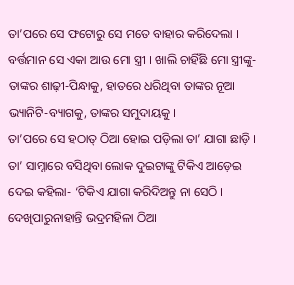ତା’ପରେ ସେ ଫଟୋରୁ ସେ ମତେ ବାହାର କରିଦେଲା । ବର୍ତ୍ତମାନ ସେ ଏକା ଆଉ ମୋ ସ୍ତ୍ରୀ । ଖାଲି ଚାହିଁଛି ମୋ ସ୍ତ୍ରୀଙ୍କୁ-ତାଙ୍କର ଶାଢ଼ୀ-ପିନ୍ଧାକୁ, ହାତରେ ଧରିଥିବା ତାଙ୍କର ନୂଆ ଭ୍ୟାନିଟି-ବ୍ୟାଗକୁ, ତାଙ୍କର ସମୁଦାୟକୁ ।
ତା’ପରେ ସେ ହଠାତ୍ ଠିଆ ହୋଇ ପଡ଼ିଲା ତା’ ଯାଗା ଛାଡ଼ି । ତା’ ସାମ୍ନାରେ ବସିଥିବା ଲୋକ ଦୁଇଟାଙ୍କୁ ଟିକିଏ ଆଡ଼େଇ ଦେଇ କହିଲା- ‘ଟିକିଏ ଯାଗା କରିଦିଅନ୍ତୁ ନା ସେଠି । ଦେଖିପାରୁନାହାନ୍ତି ଭଦ୍ରମହିଳା ଠିଆ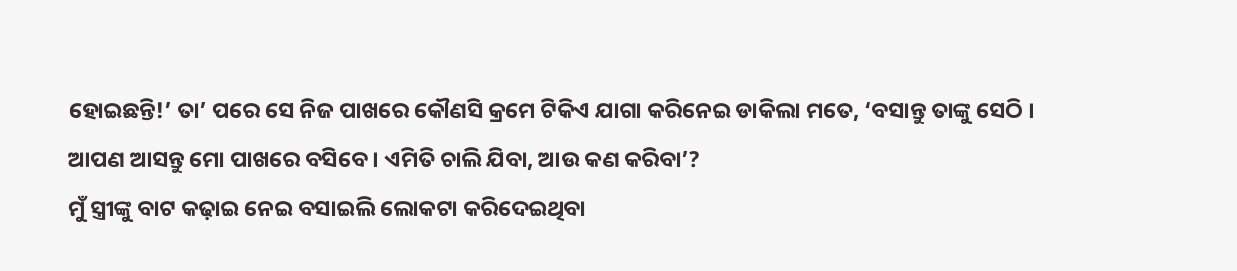ହୋଇଛନ୍ତି!’ ତା’ ପରେ ସେ ନିଜ ପାଖରେ କୌଣସି କ୍ରମେ ଟିକିଏ ଯାଗା କରିନେଇ ଡାକିଲା ମତେ, ‘ବସାନ୍ତୁ ତାଙ୍କୁ ସେଠି । ଆପଣ ଆସନ୍ତୁ ମୋ ପାଖରେ ବସିବେ । ଏମିତି ଚାଲି ଯିବା, ଆଉ କଣ କରିବା’?
ମୁଁ ସ୍ତ୍ରୀଙ୍କୁ ବାଟ କଢ଼ାଇ ନେଇ ବସାଇଲି ଲୋକଟା କରିଦେଇଥିବା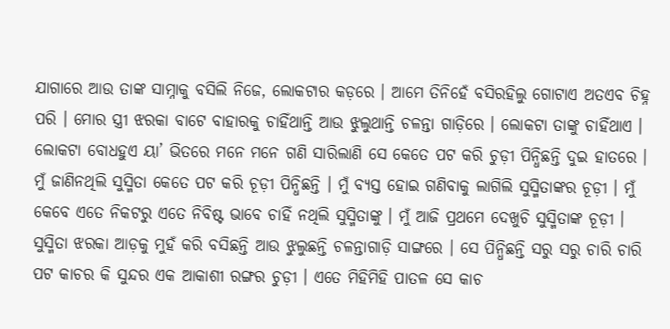ଯାଗାରେ ଆଉ ତାଙ୍କ ସାମ୍ନାକୁ ବସିଲି ନିଜେ, ଲୋକଟାର କଡ଼ରେ । ଆମେ ତିନିହେଁ ବସିରହିଲୁ ଗୋଟାଏ ଅତଏବ ଚିହ୍ନ ପରି । ମୋର ସ୍ତ୍ରୀ ଝରକା ବାଟେ ବାହାରକୁ ଚାହିଁଥାନ୍ତି ଆଉ ଝୁଲୁଥାନ୍ତି ଚଳନ୍ତା ଗାଡ଼ିରେ । ଲୋକଟା ତାଙ୍କୁ ଚାହିଁଥାଏ ।
ଲୋକଟା ବୋଧହୁଏ ୟା’ ଭିତରେ ମନେ ମନେ ଗଣି ସାରିଲାଣି ସେ କେତେ ପଟ କରି ଚୁଡ଼ୀ ପିନ୍ଧିଛନ୍ତି ଦୁଇ ହାତରେ । ମୁଁ ଜାଣିନଥିଲି ସୁସ୍ମିତା କେତେ ପଟ କରି ଚୂଡ଼ୀ ପିନ୍ଧିଛନ୍ତି । ମୁଁ ବ୍ୟସ୍ତ ହୋଇ ଗଣିବାକୁ ଲାଗିଲି ସୁସ୍ମିତାଙ୍କର ଚୂଡ଼ୀ । ମୁଁ କେବେ ଏତେ ନିକଟରୁ ଏତେ ନିବିଷ୍ଟ ଭାବେ ଚାହିଁ ନଥିଲି ସୁସ୍ମିତାଙ୍କୁ । ମୁଁ ଆଜି ପ୍ରଥମେ ଦେଖୁଚି ସୁସ୍ମିତାଙ୍କ ଚୂଡ଼ୀ । ସୁସ୍ମିତା ଝରକା ଆଡ଼କୁ ମୁହଁ କରି ବସିଛନ୍ତି ଆଉ ଝୁଲୁଛନ୍ତି ଚଳନ୍ତାଗାଡ଼ି ସାଙ୍ଗରେ । ସେ ପିନ୍ଧିଛନ୍ତି ସରୁ ସରୁ ଚାରି ଚାରି ପଟ କାଚର କି ସୁନ୍ଦର ଏକ ଆକାଶୀ ରଙ୍ଗର ଚୁଡ଼ୀ । ଏତେ ମିହିମିହି ପାତଳ ସେ କାଚ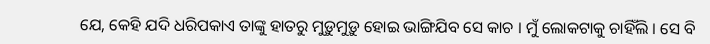ଯେ, କେହି ଯଦି ଧରିପକାଏ ତାଙ୍କୁ ହାତରୁ ମୁଡ଼ୁମୁଡ଼ୁ ହୋଇ ଭାଙ୍ଗିଯିବ ସେ କାଚ । ମୁଁ ଲୋକଟାକୁ ଚାହିଁଲି । ସେ ବି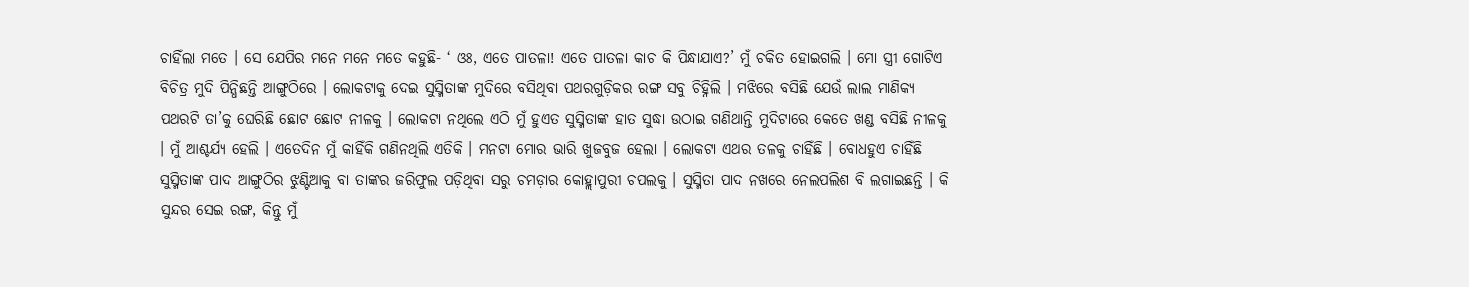ଚାହିଁଲା ମତେ । ସେ ଯେପିର ମନେ ମନେ ମତେ କହୁଛି- ‘ ଓଃ, ଏତେ ପାତଳା! ଏତେ ପାତଳା କାଚ କି ପିନ୍ଧାଯାଏ?’ ମୁଁ ଚକିତ ହୋଇଗଲି । ମୋ ସ୍ତ୍ରୀ ଗୋଟିଏ ବିଚିତ୍ର ମୁଦି ପିନ୍ଧିଛନ୍ତି ଆଙ୍ଗୁଠିରେ । ଲୋକଟାକୁ ଦେଇ ସୁସ୍ମିତାଙ୍କ ମୁଦିରେ ବସିଥିବା ପଥରଗୁଡ଼ିକର ରଙ୍ଗ ସବୁ ଚିହ୍ନିଲି । ମଝିରେ ବସିଛି ଯେଉଁ ଲାଲ ମାଣିକ୍ୟ ପଥରଟି ତା’କୁ ଘେରିଛି ଛୋଟ ଛୋଟ ନୀଳକୁ । ଲୋକଟା ନଥିଲେ ଏଠି ମୁଁ ହୁଏତ ସୁସ୍ମିତାଙ୍କ ହାତ ସୁଦ୍ଧା ଉଠାଇ ଗଣିଥାନ୍ତି ମୁଦିଟାରେ କେତେ ଖଣ୍ଡ ବସିଛି ନୀଳକୁ । ମୁଁ ଆଶ୍ଚର୍ଯ୍ୟ ହେଲି । ଏତେଦିନ ମୁଁ କାହିଁକି ଗଣିନଥିଲି ଏତିକି । ମନଟା ମୋର ଭାରି ଖୁଜବୁଜ ହେଲା । ଲୋକଟା ଏଥର ତଳକୁ ଚାହିଁଛି । ବୋଧହୁଏ ଚାହିଁଛି ସୁସ୍ମିତାଙ୍କ ପାଦ ଆଙ୍ଗୁଠିର ଝୁଣ୍ଟିଆକୁ ବା ତାଙ୍କର ଜରିଫୁଲ ପଡ଼ିଥିବା ସରୁ ଚମଡ଼ାର କୋହ୍ଲାପୁରୀ ଚପଲକୁ । ସୁସ୍ମିତା ପାଦ ନଖରେ ନେଲପଲିଶ ବି ଲଗାଇଛନ୍ତି । କି ସୁନ୍ଦର ସେଇ ରଙ୍ଗ, କିନ୍ତୁ ମୁଁ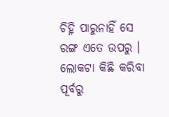ଚିହ୍ନି ପାରୁନାହିଁ ସେ ରଙ୍ଗ ଏତେ ଉପରୁ । ଲୋକଟା କିଛି କରିବା ପୂର୍ବରୁ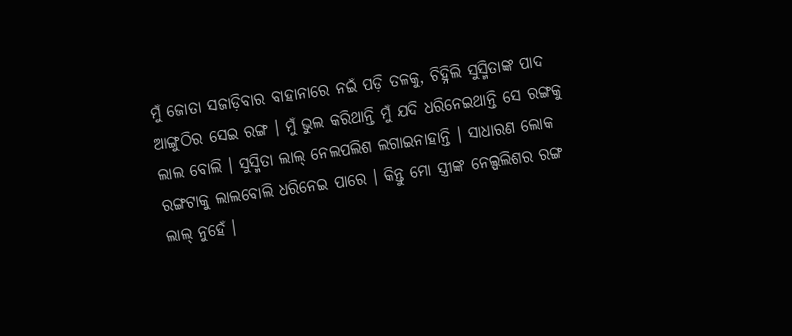ମୁଁ ଜୋତା ସଜାଡ଼ିବାର ବାହାନାରେ ନଇଁ ପଡ଼ି ତଳକୁ, ଚିହ୍ନିଲି ସୁସ୍ମିତାଙ୍କ ପାଦ ଆଙ୍ଗୁଠିର ସେଇ ରଙ୍ଗ । ମୁଁ ଭୁଲ କରିଥାନ୍ତି ମୁଁ ଯଦି ଧରିନେଇଥାନ୍ତି ସେ ରଙ୍ଗକୁ ଲାଲ ବୋଲି । ସୁସ୍ମିତା ଲାଲ୍ ନେଲପଲିଶ ଲଗାଇନାହାନ୍ତି । ସାଧାରଣ ଲୋକ ରଙ୍ଗଟାକୁ ଲାଲବୋଲି ଧରିନେଇ ପାରେ । କିନ୍ତୁ ମୋ ସ୍ତ୍ରୀଙ୍କ ନେଲ୍ପଲିଶର ରଙ୍ଗ ଲାଲ୍ ନୁହେଁ ।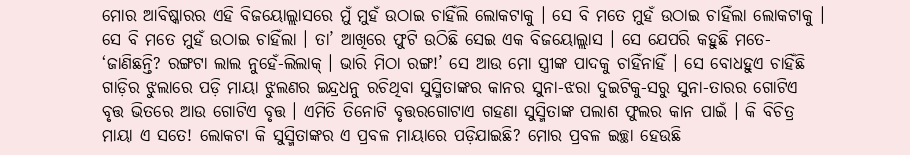ମୋର ଆବିଷ୍କାରର ଏହି ବିଜୟୋଲ୍ଲାସରେ ମୁଁ ମୁହଁ ଉଠାଇ ଚାହିଁଲି ଲୋକଟାକୁ । ସେ ବି ମତେ ମୁହଁ ଉଠାଇ ଚାହିଁଲା ଲୋକଟାକୁ । ସେ ବି ମତେ ମୁହଁ ଉଠାଇ ଚାହିଁଲା । ତା’ ଆଖିରେ ଫୁଟି ଉଠିଛି ସେଇ ଏକ ବିଜୟୋଲ୍ଲାସ । ସେ ଯେପରି କହୁଛି ମତେ- ‘ଜାଣିଛନ୍ତି? ରଙ୍ଗଟା ଲାଲ ନୁହେଁ-ଲିଲାକ୍ । ଭାରି ମିଠା ରଙ୍ଗ!’ ସେ ଆଉ ମୋ ସ୍ତ୍ରୀଙ୍କ ପାଦକୁ ଚାହିଁନାହିଁ । ସେ ବୋଧହୁଏ ଚାହିଁଛି ଗାଡ଼ିର ଝୁଲାରେ ପଡ଼ି ମାୟା ଝୁଲଣର ଇନ୍ଦ୍ରଧନୁ ରଚିଥିବା ସୁସ୍ମିତାଙ୍କର କାନର ସୁନା-ଝରା ଦୁଇଟିକୁ-ସରୁ ସୁନା-ତାରର ଗୋଟିଏ ବୃତ୍ତ ଭିତରେ ଆଉ ଗୋଟିଏ ବୃତ୍ତ । ଏମିତି ତିନୋଟି ବୃତ୍ତରଗୋଟାଏ ଗହଣା ସୁସ୍ମିତାଙ୍କ ପଲାଶ ଫୁଲର କାନ ପାଇଁ । କି ବିଚିତ୍ର ମାୟା ଏ ସତେ! ଲୋକଟା କି ସୁସ୍ମିତାଙ୍କର ଏ ପ୍ରବଳ ମାୟାରେ ପଡ଼ିଯାଇଛି? ମୋର ପ୍ରବଳ ଇଚ୍ଛା ହେଉଛି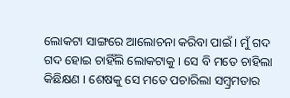ଲୋକଟା ସାଙ୍ଗରେ ଆଲୋଚନା କରିବା ପାଇଁ । ମୁଁ ଗଦ ଗଦ ହୋଇ ଚାହିଁଲି ଲୋକଟାକୁ । ସେ ବି ମତେ ଚାହିଲା କିଛିକ୍ଷଣ । ଶେଷକୁ ସେ ମତେ ପଚାରିଲା ସମ୍ବ୍ରମତାର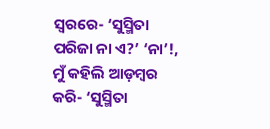ସ୍ୱରରେ- ‘ସୁସ୍ମିତା ପରିଜା ନା ଏ?’ ‘ନା’!, ମୁଁ କହିଲି ଆଡ଼ମ୍ବର କରି- ‘ସୁସ୍ମିତା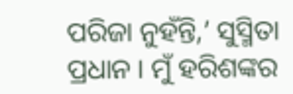ପରିଜା ନୁହଁନ୍ତି,’ ସୁସ୍ମିତା ପ୍ରଧାନ । ମୁଁ ହରିଶଙ୍କର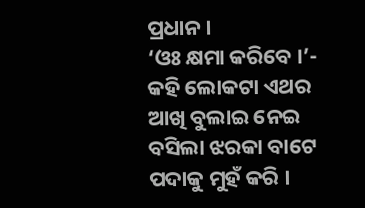ପ୍ରଧାନ ।
‘ଓଃ କ୍ଷମା କରିବେ ।’- କହି ଲୋକଟା ଏଥର ଆଖି ବୁଲାଇ ନେଇ ବସିଲା ଝରକା ବାଟେ ପଦାକୁ ମୁହଁ କରି ।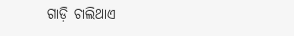ଗାଡ଼ି ଚାଲିଥାଏ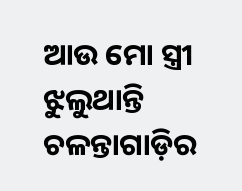ଆଉ ମୋ ସ୍ତ୍ରୀ ଝୁଲୁଥାନ୍ତି ଚଳନ୍ତାଗାଡ଼ିର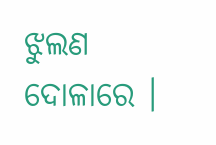ଝୁଲଣ ଦୋଳାରେ ।